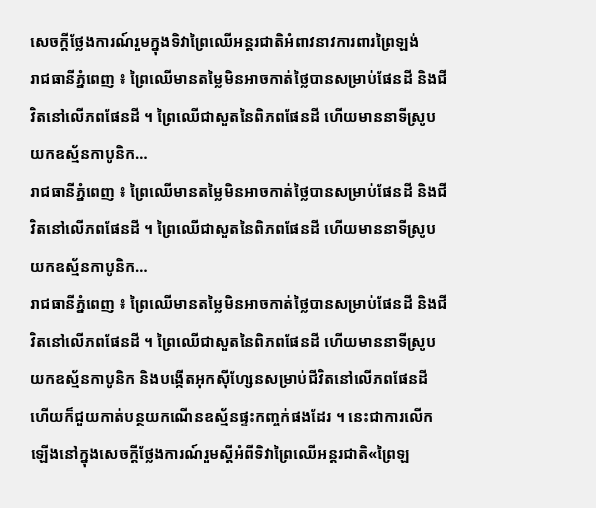សេចក្តីថ្លែងការណ៍រួមក្នុងទិវាព្រៃឈើអន្តរជាតិអំពាវនាវការពារព្រៃឡង់
រាជធានីភ្នំពេញ ៖ ព្រៃឈើមានតម្លៃមិនអាចកាត់ថ្លៃបានសម្រាប់ផែនដី និងជីវិតនៅលើភពផែនដី ។ ព្រៃឈើជាសួតនៃពិភពផែនដី ហើយមាននាទីស្រូបយកឧស្ម័នកាបូនិក…
រាជធានីភ្នំពេញ ៖ ព្រៃឈើមានតម្លៃមិនអាចកាត់ថ្លៃបានសម្រាប់ផែនដី និងជីវិតនៅលើភពផែនដី ។ ព្រៃឈើជាសួតនៃពិភពផែនដី ហើយមាននាទីស្រូបយកឧស្ម័នកាបូនិក…
រាជធានីភ្នំពេញ ៖ ព្រៃឈើមានតម្លៃមិនអាចកាត់ថ្លៃបានសម្រាប់ផែនដី និងជីវិតនៅលើភពផែនដី ។ ព្រៃឈើជាសួតនៃពិភពផែនដី ហើយមាននាទីស្រូបយកឧស្ម័នកាបូនិក និងបង្កើតអុកស៊ីហ្សែនសម្រាប់ជីវិតនៅលើភពផែនដី ហើយក៏ជួយកាត់បន្ថយកណើនឧស្ម័នផ្ទះកញ្ចក់ផងដែរ ។ នេះជាការលើកឡើងនៅក្នុងសេចក្ដីថ្លែងការណ៍រួមស្ដីអំពីទិវាព្រៃឈើអន្តរជាតិ«ព្រៃឡ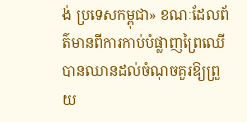ង់ ប្រទេសកម្ពុជា» ខណៈដែលព័ត៌មានពីការកាប់បំផ្លាញព្រៃឈើបានឈានដល់ចំណុចគួរឱ្យព្រួយ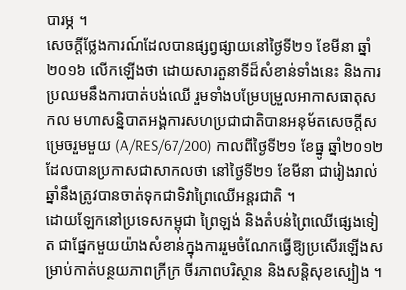បារម្ភ ។
សេចក្ដីថ្លែងការណ៍ដែលបានផ្សព្វផ្សាយនៅថ្ងៃទី២១ ខែមីនា ឆ្នាំ២០១៦ លើកឡើងថា ដោយសារតួនាទីដ៏សំខាន់ទាំងនេះ និងការប្រឈមនឹងការបាត់បង់ឈើ រួមទាំងបម្រែបម្រួលអាកាសធាតុសកល មហាសន្និបាតអង្គការសហប្រជាជាតិបានអនុម័តសេចក្ដីសម្រេចរួមមួយ (A/RES/67/200) កាលពីថ្ងៃទី២១ ខែធ្នូ ឆ្នាំ២០១២ ដែលបានប្រកាសជាសាកលថា នៅថ្ងៃទី២១ ខែមីនា ជារៀងរាល់ឆ្នាំនឹងត្រូវបានចាត់ទុកជាទិវាព្រៃឈើអន្តរជាតិ ។
ដោយឡែកនៅប្រទេសកម្ពុជា ព្រៃឡង់ និងតំបន់ព្រៃឈើផ្សេងទៀត ជាផ្នែកមួយយ៉ាងសំខាន់ក្នុងការរួមចំណែកធ្វើឱ្យប្រសើរឡើងសម្រាប់កាត់បន្ថយភាពក្រីក្រ ចីរភាពបរិស្ថាន និងសន្តិសុខស្បៀង ។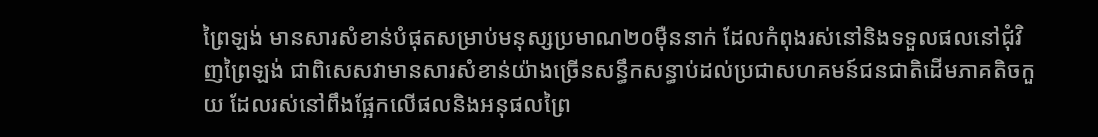ព្រៃឡង់ មានសារសំខាន់បំផុតសម្រាប់មនុស្សប្រមាណ២០ម៉ឺននាក់ ដែលកំពុងរស់នៅនិងទទួលផលនៅជុំវិញព្រៃឡង់ ជាពិសេសវាមានសារសំខាន់យ៉ាងច្រើនសន្ធឹកសន្ធាប់ដល់ប្រជាសហគមន៍ជនជាតិដើមភាគតិចកួយ ដែលរស់នៅពឹងផ្អែកលើផលនិងអនុផលព្រៃ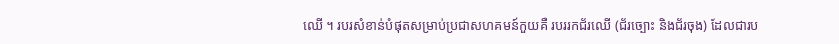ឈើ ។ របរសំខាន់បំផុតសម្រាប់ប្រជាសហគមន៍កួយគឺ របររកជ័រឈើ (ជ័រច្បោះ និងជ័រចុង) ដែលជារប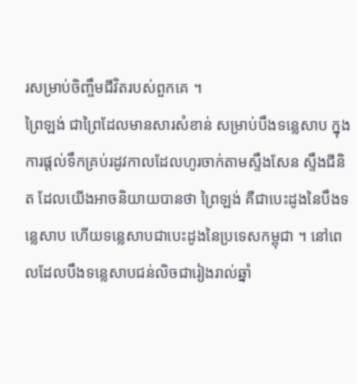រសម្រាប់ចិញ្ចឹមជីវិតរបស់ពួកគេ ។
ព្រៃឡង់ ជាព្រៃដែលមានសារសំខាន់ សម្រាប់បឹងទន្លេសាប ក្នុងការផ្តល់ទឹកគ្រប់រដូវកាលដែលហូរចាក់តាមស្ទឹងសែន ស្ទឹងជីនិត ដែលយើងអាចនិយាយបានថា ព្រៃឡង់ គឺជាបេះដូងនៃបឹងទន្លេសាប ហើយទន្លេសាបជាបេះដូងនៃប្រទេសកម្ពុជា ។ នៅពេលដែលបឹងទន្លេសាបជន់លិចជារៀងរាល់ឆ្នាំ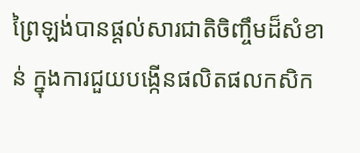ព្រៃឡង់បានផ្តល់សារជាតិចិញ្ចឹមដ៏សំខាន់ ក្នុងការជួយបង្កើនផលិតផលកសិក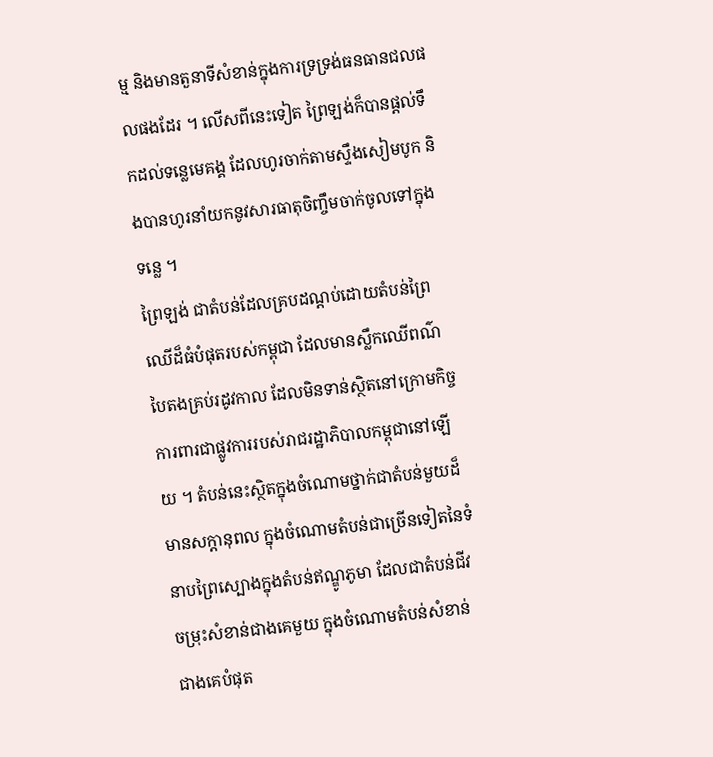ម្ម និងមានតួនាទីសំខាន់ក្នុងការទ្រទ្រង់ធនធានជលផលផងដែរ ។ លើសពីនេះទៀត ព្រៃឡង់ក៏បានផ្តល់ទឹកដល់ទន្លេមេគង្គ ដែលហូរចាក់តាមស្ទឹងសៀមបូក និងបានហូរនាំយកនូវសារធាតុចិញ្ចឹមចាក់ចូលទៅក្នុងទន្លេ ។
ព្រៃឡង់ ជាតំបន់ដែលគ្របដណ្តប់ដោយតំបន់ព្រៃឈើដ៏ធំបំផុតរបស់កម្ពុជា ដែលមានស្លឹកឈើពណ៌បៃតងគ្រប់រដូវកាល ដែលមិនទាន់ស្ថិតនៅក្រោមកិច្ចការពារជាផ្លូវការរបស់រាជរដ្ឋាភិបាលកម្ពុជានៅឡើយ ។ តំបន់នេះស្ថិតក្នុងចំណោមថ្នាក់ជាតំបន់មួយដ៏មានសក្តានុពល ក្នុងចំណោមតំបន់ជាច្រើនទៀតនៃទំនាបព្រៃស្បោងក្នុងតំបន់ឥណ្ឌូភូមា ដែលជាតំបន់ជីវចម្រុះសំខាន់ជាងគេមួយ ក្នុងចំណោមតំបន់សំខាន់ជាងគេបំផុត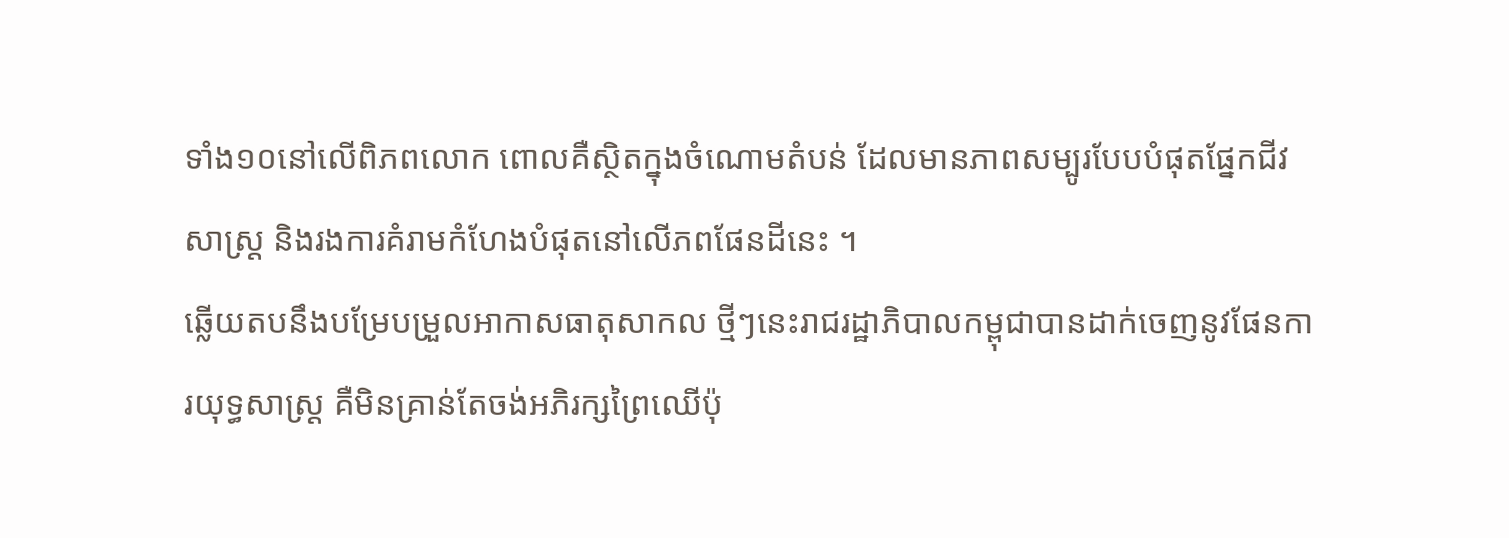ទាំង១០នៅលើពិភពលោក ពោលគឺស្ថិតក្នុងចំណោមតំបន់ ដែលមានភាពសម្បូរបែបបំផុតផ្នែកជីវសាស្ត្រ និងរងការគំរាមកំហែងបំផុតនៅលើភពផែនដីនេះ ។
ឆ្លើយតបនឹងបម្រែបម្រួលអាកាសធាតុសាកល ថ្មីៗនេះរាជរដ្ឋាភិបាលកម្ពុជាបានដាក់ចេញនូវផែនការយុទ្ធសាស្ដ្រ គឺមិនគ្រាន់តែចង់អភិរក្សព្រៃឈើប៉ុ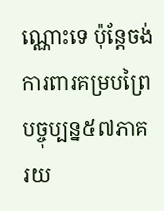ណ្ណោះទេ ប៉ុន្ដែចង់ការពារគម្របព្រៃបច្ចុប្បន្ន៥៧ភាគរយ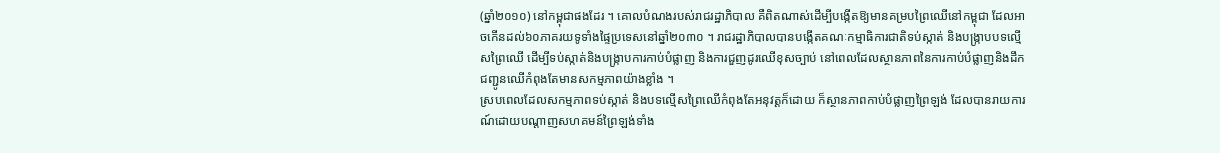(ឆ្នាំ២០១០) នៅកម្ពុជាផងដែរ ។ គោលបំណងរបស់រាជរដ្ឋាភិបាល គឺពិតណាស់ដើម្បីបង្កើតឱ្យមានគម្របព្រៃឈើនៅកម្ពុជា ដែលអាចកើនដល់៦០ភាគរយទូទាំងផ្ទៃប្រទេសនៅឆ្នាំ២០៣០ ។ រាជរដ្ឋាភិបាលបានបង្កើតគណៈកម្មាធិការជាតិទប់ស្កាត់ និងបង្ក្រាបបទល្មើសព្រៃឈើ ដើម្បីទប់ស្កាត់និងបង្ក្រាបការកាប់បំផ្លាញ និងការជួញដូរឈើខុសច្បាប់ នៅពេលដែលស្ថានភាពនៃការកាប់បំផ្លាញនិងដឹកជញ្ជូនឈើកំពុងតែមានសកម្មភាពយ៉ាងខ្លាំង ។
ស្របពេលដែលសកម្មភាពទប់ស្កាត់ និងបទល្មើសព្រៃឈើកំពុងតែអនុវត្ដក៏ដោយ ក៏ស្ថានភាពកាប់បំផ្លាញព្រៃឡង់ ដែលបានរាយការណ៍ដោយបណ្ដាញសហគមន៍ព្រៃឡង់ទាំង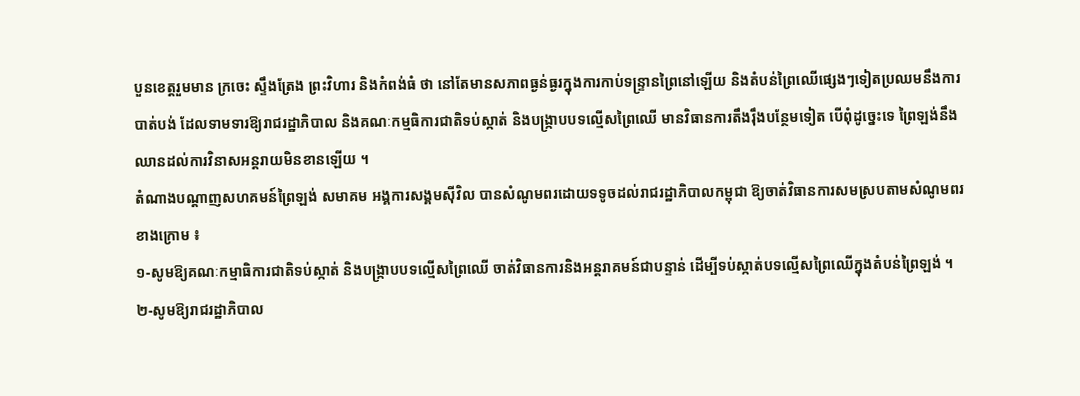បួនខេត្តរួមមាន ក្រចេះ ស្ទឹងត្រែង ព្រះវិហារ និងកំពង់ធំ ថា នៅតែមានសភាពធ្ងន់ធ្ងរក្នុងការកាប់ទន្ទ្រានព្រៃនៅឡើយ និងតំបន់ព្រៃឈើផ្សេងៗទៀតប្រឈមនឹងការបាត់បង់ ដែលទាមទារឱ្យរាជរដ្ឋាភិបាល និងគណៈកម្មធិការជាតិទប់ស្កាត់ និងបង្ក្រាបបទល្មើសព្រៃឈើ មានវិធានការតឹងរ៉ឹងបន្ថែមទៀត បើពុំដូច្នេះទេ ព្រៃឡង់នឹងឈានដល់ការវិនាសអន្ដរាយមិនខានឡើយ ។
តំណាងបណ្ដាញសហគមន៍ព្រៃឡង់ សមាគម អង្គការសង្គមស៊ីវិល បានសំណូមពរដោយទទូចដល់រាជរដ្ឋាភិបាលកម្ពុជា ឱ្យចាត់វិធានការសមស្របតាមសំណូមពរខាងក្រោម ៖
១-សូមឱ្យគណៈកម្មាធិការជាតិទប់ស្កាត់ និងបង្ក្រាបបទល្មើសព្រៃឈើ ចាត់វិធានការនិងអន្តរាគមន៍ជាបន្ទាន់ ដើម្បីទប់ស្កាត់បទល្មើសព្រៃឈើក្នុងតំបន់ព្រៃឡង់ ។
២-សូមឱ្យរាជរដ្ឋាភិបាល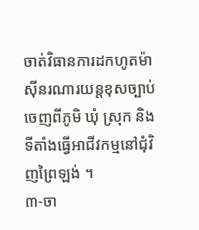ចាត់វិធានការដកហូតម៉ាស៊ីនរណារយន្តខុសច្បាប់ចេញពីភូមិ ឃុំ ស្រុក និងទីតាំងធ្វើអាជីវកម្មនៅជុំវិញព្រៃឡង់ ។
៣-ចា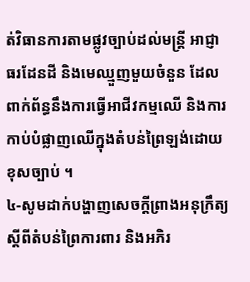ត់វិធានការតាមផ្លូវច្បាប់ដល់មន្ត្រី អាជ្ញាធរដែនដី និងមេឈ្មួញមួយចំនួន ដែលពាក់ព័ន្ធនឹងការធ្វើអាជីវកម្មឈើ និងការកាប់បំផ្លាញឈើក្នុងតំបន់ព្រៃឡង់ដោយខុសច្បាប់ ។
៤-សូមដាក់បង្ហាញសេចក្តីព្រាងអនុក្រឹត្យ ស្តីពីតំបន់ព្រៃការពារ និងអភិរ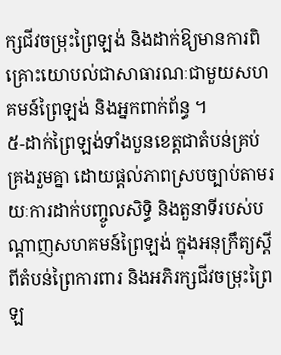ក្សជីវចម្រុះព្រៃឡង់ និងដាក់ឱ្យមានការពិគ្រោះយោបល់ជាសាធារណៈជាមួយសហគមន៍ព្រៃឡង់ និងអ្នកពាក់ព័ន្ធ ។
៥-ដាក់ព្រៃឡង់ទាំងបួនខេត្តជាតំបន់គ្រប់គ្រងរួមគ្នា ដោយផ្តល់ភាពស្របច្បាប់តាមរយៈការដាក់បញ្ចូលសិទ្ធិ និងតួនាទីរបស់បណ្តាញសហគមន៍ព្រៃឡង់ ក្នុងអនុក្រឹត្យស្តីពីតំបន់ព្រៃការពារ និងអភិរក្សជីវចម្រុះព្រៃឡ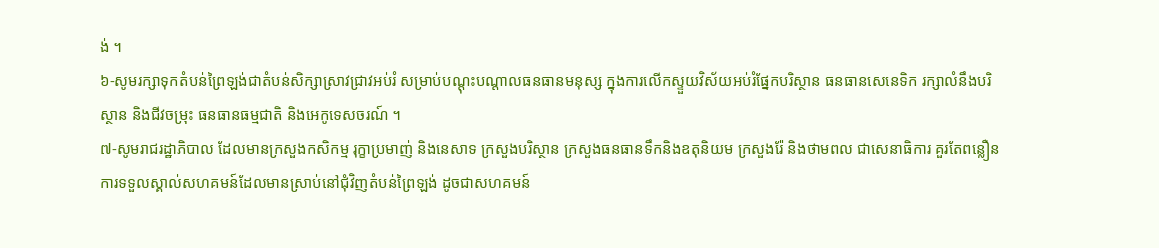ង់ ។
៦-សូមរក្សាទុកតំបន់ព្រៃឡង់ជាតំបន់សិក្សាស្រាវជ្រាវអប់រំ សម្រាប់បណ្តុះបណ្តាលធនធានមនុស្ស ក្នុងការលើកស្ទួយវិស័យអប់រំផ្នែកបរិស្ថាន ធនធានសេនេទិក រក្សាលំនឹងបរិស្ថាន និងជីវចម្រុះ ធនធានធម្មជាតិ និងអេកូទេសចរណ៍ ។
៧-សូមរាជរដ្ឋាភិបាល ដែលមានក្រសួងកសិកម្ម រុក្ខាប្រមាញ់ និងនេសាទ ក្រសួងបរិស្ថាន ក្រសួងធនធានទឹកនិងឧតុនិយម ក្រសួងរ៉ែ និងថាមពល ជាសេនាធិការ គួរតែពន្លឿនការទទួលស្គាល់សហគមន៍ដែលមានស្រាប់នៅជុំវិញតំបន់ព្រៃឡង់ ដូចជាសហគមន៍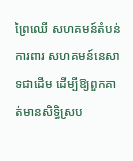ព្រៃឈើ សហគមន៍តំបន់ការពារ សហគមន៍នេសាទជាដើម ដើម្បីឱ្យពួកគាត់មានសិទ្ធិស្រប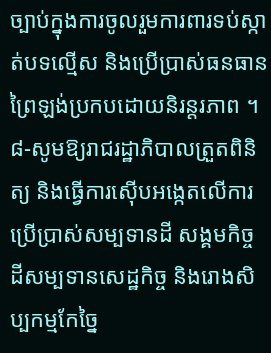ច្បាប់ក្នុងការចូលរួមការពារទប់ស្កាត់បទល្មើស និងប្រើប្រាស់ធនធានព្រៃឡង់ប្រកបដោយនិរន្តរភាព ។
៨-សូមឱ្យរាជរដ្ឋាភិបាលត្រួតពិនិត្យ និងធ្វើការស៊ើបអង្កេតលើការប្រើប្រាស់សម្បទានដី សង្គមកិច្ច ដីសម្បទានសេដ្ឋកិច្ច និងរោងសិប្បកម្មកែច្នៃ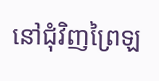នៅជុំវិញព្រៃឡ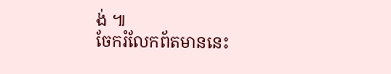ង់ ៕
ចែករំលែកព័តមាននេះ